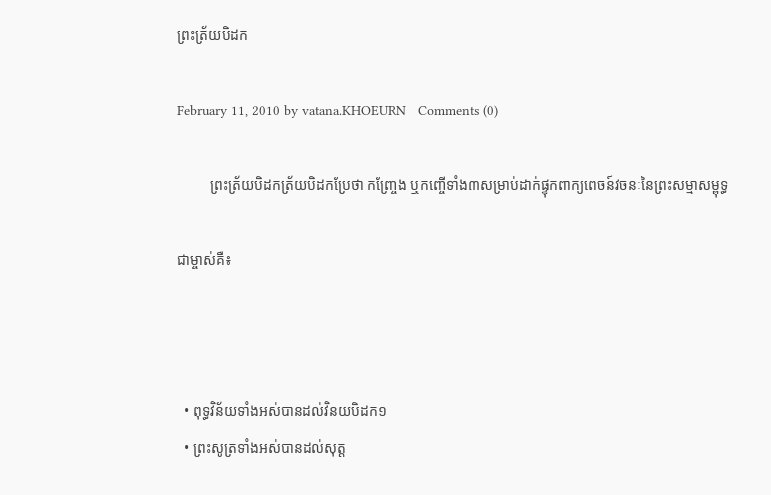ព្រះត្រ័យបិដក

February 11, 2010 by vatana.KHOEURN   Comments (0)

         ព្រះត្រ័យបិដកត្រ័យបិដកប្រែថា កញ្ច្រែង ឬកញ្ចើទាំង៣សម្រាប់ដាក់ផ្ទុកពាក្យពេចន៍វចនៈនៃព្រះសម្មាសម្ពុទ្ធ

ជាម្ចាស់គឺ៖



  • ពុទ្ធវិន័យទាំងអស់បានដល់វិនយបិដក១
  • ព្រះសូត្រទាំងអស់បានដល់សុត្ត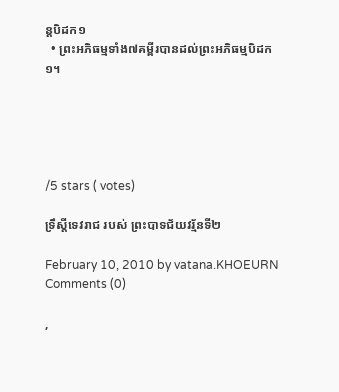ន្តបិដក១
  • ព្រះអភិធម្មទាំង៧គម្ពីរបានដល់ព្រះអភិធម្មបិដក១។





/5 stars ( votes)

ទ្រឹស្ដីទេវរាជ របស់ ព្រះបាទជ័យវរ្ម័នទី២

February 10, 2010 by vatana.KHOEURN   Comments (0)

,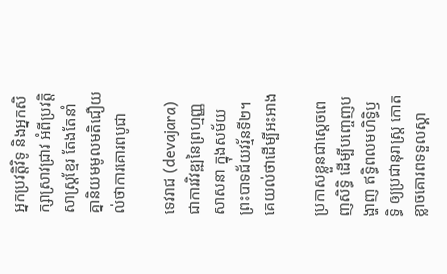អ្នកប្រវត្តិវិទូ និងអ្នកសិក្សាស្រាវជ្រាវ អំពីប្រវត្តិសាស្ត្រខ្មែរ តែងតែនាំគ្នានិយមមូលមតិជឿយល់ថាការគោរពបូជា

ទេវរាជ (devajara) ជាការវិវឌ្ឍនៃព្រហ្មញ្ញសាសនា ក្នុងសម័យព្រះបាទជ័យវរ្ម័នទី២។ គេយល់ថាដើម្បីអះអាង

ប្រកាសខ្លួនជាស្ដេចពេញសិទ្ធិ ដើម្បីបញ្ចេញបង្ហាញ ឥទ្ធិពលមហិទ្ធិឫទ្ធិ ឲ្យប្រជានុរាស្ត្រ កោតខ្លាចគោរពទទួលស្គា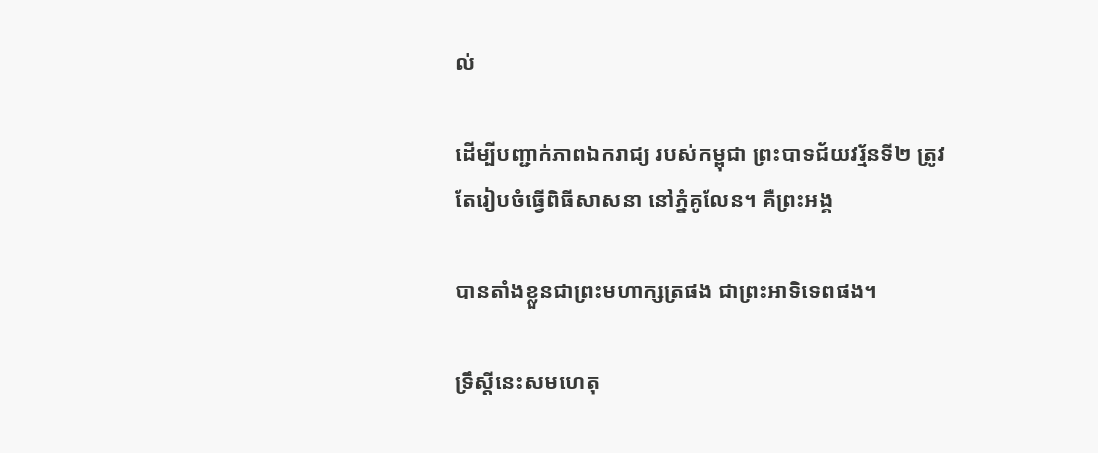ល់

ដើម្បីបញ្ជាក់ភាពឯករាជ្យ របស់កម្ពុជា ព្រះបាទជ័យវរ្ម័នទី២ ត្រូវតែរៀបចំធ្វើពិធីសាសនា នៅភ្នំគូលែន។ គឺព្រះអង្គ

បានតាំងខ្លួនជាព្រះមហាក្សត្រផង ជាព្រះអាទិទេពផង។

ទ្រឹស្ដីនេះសមហេតុ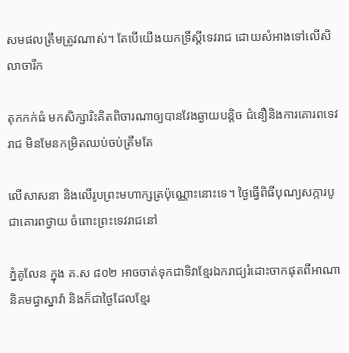សមផលត្រឹមត្រូវណាស់។ តែបើយើងយកទ្រឹស្ដីទេវរាជ ដោយសំអាងទៅលើសិលាចារឹក

តុកកក់ធំ មកសិក្សារិះគិតពិចារណាឲ្យបានវែងឆ្ងាយបន្តិច ជំនឿនិងការគោរពទេវរាជ មិនមែនកម្រិតឈប់ចប់ត្រឹមតែ

លើសាសនា និងលើរូបព្រះមហាក្សត្រប៉ុណ្ណោះនោះទេ។ ថ្ងៃធ្វើពិធីបុណ្យសក្ការបូជាគោរពថ្វាយ ចំពោះព្រះទេវរាជនៅ

ភ្នំគូលែន ក្នុង គ.ស ៨០២ អាចចាត់ទុកជាទិវាខ្មែរឯករាជ្យរំដោះចាកផុតពីអាណានិគមជ្វាស្នាវ៉ា និងក៏ជាថ្ងៃដែលខ្មែរ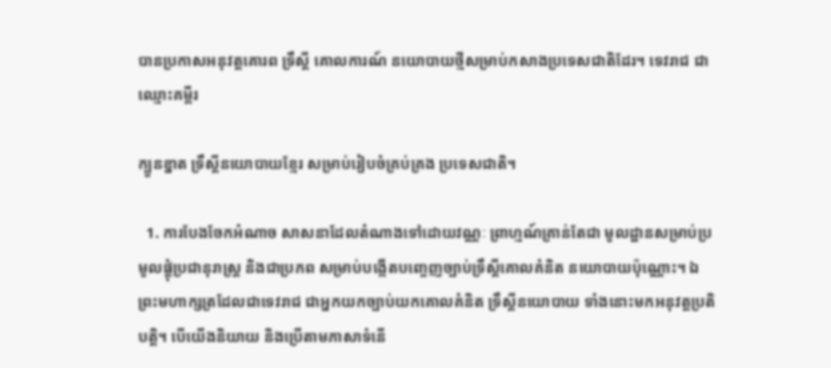បានប្រកាសអនុវត្តគោរព ទ្រឹស្ដី គោលការណ៍ នយោបាយថ្មីសម្រាប់កសាងប្រទេសជាតិដែរ។ ទេវរាជ ជាឈ្មោះគម្ពីរ

ក្បួនខ្នាត ទ្រឹស្ដីនយោបាយខ្មែរ សម្រាប់រៀបចំគ្រប់គ្រង ប្រទេសជាតិ។

  1. ការបែងចែកអំណាច សាសនាដែលតំណាងទៅដោយវណ្ណៈ ព្រាហ្មណ៍គ្រាន់តែជា មូលដ្ឋានសម្រាប់ប្រមូលផ្ដុំប្រជានុរាស្ត្រ និងជាប្រភព សម្រាប់បង្កើតបញ្ចេញច្បាប់ទ្រឹស្ដីគោលគំនិត នយោបាយប៉ុណ្ណោះ។ ឯព្រះមហាក្សត្រដែលជាទេវរាជ ជាអ្នកយកច្បាប់យកគោលគំនិត ទ្រឹស្ដីនយោបាយ ទាំងនោះមកអនុវត្តប្រតិបត្តិ។ បើយើងនិយាយ និងប្រើតាមភាសាទំនើ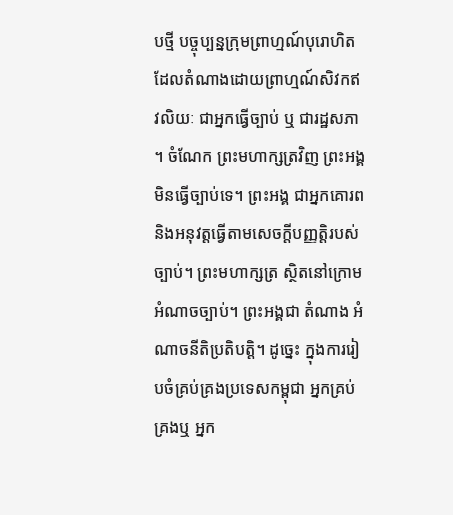បថ្មី បច្ចុប្បន្នក្រុមព្រាហ្មណ៍បុរោហិត ដែលតំណាងដោយព្រាហ្មណ៍សិវកឥវលិយៈ ជាអ្នកធ្វើច្បាប់ ឬ ជារដ្ឋសភា។ ចំណែក ព្រះមហាក្សត្រវិញ ព្រះអង្គមិនធ្វើច្បាប់ទេ។ ព្រះអង្គ ជាអ្នកគោរព និងអនុវត្តធ្វើតាមសេចក្ដីបញ្ញត្តិរបស់ច្បាប់។ ព្រះមហាក្សត្រ ស្ថិតនៅក្រោមអំណាចច្បាប់។ ព្រះអង្គជា តំណាង អំណាចនីតិប្រតិបត្តិ។ ដូច្នេះ ក្នុងការរៀបចំគ្រប់គ្រងប្រទេសកម្ពុជា អ្នកគ្រប់គ្រងឬ អ្នក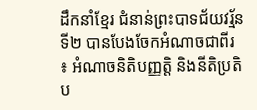ដឹកនាំខ្មែរ ជំនាន់ព្រះបាទជ័យវរ្ម័នទី២ បានបែងចែកអំណាចជាពីរ ៖ អំណាចនិតិបញ្ញត្តិ និងនីតិប្រតិប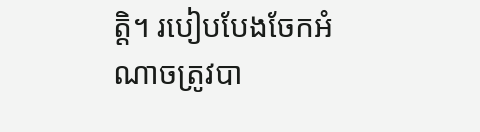ត្តិ។ របៀបបែងចែកអំណាចត្រូវបា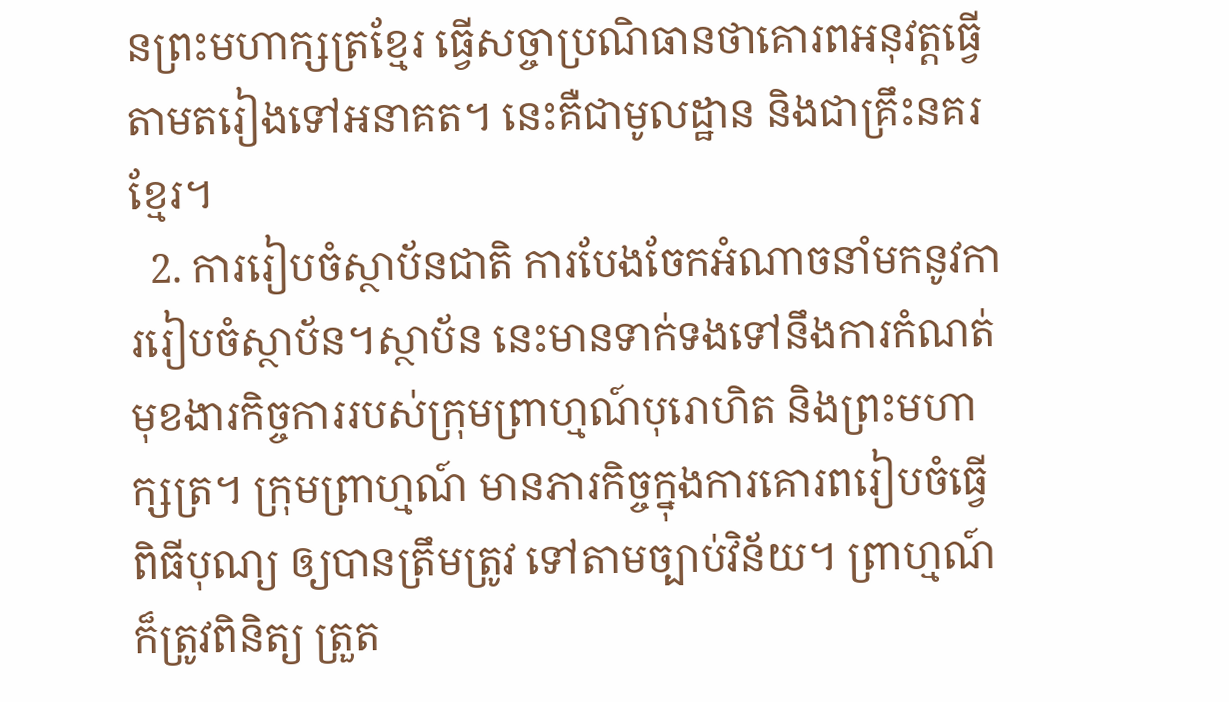នព្រះមហាក្សត្រខ្មែរ ធ្វើសច្ចាប្រណិធានថាគោរពអនុវត្តធ្វើតាមតរៀងទៅអនាគត។ នេះគឺជាមូលដ្ឋាន និងជាគ្រឹះនគរខ្មែរ។
  2. ការរៀបចំស្ថាប័នជាតិ ការបែងចែកអំណាចនាំមកនូវការរៀបចំស្ថាប័ន។ស្ថាប័ន នេះមានទាក់ទងទៅនឹងការកំណត់ មុខងារកិច្ចការរបស់ក្រុមព្រាហ្មណ៍បុរោហិត និងព្រះមហាក្សត្រ។ ក្រុមព្រាហ្មណ៍ មានភារកិច្ចក្នុងការគោរពរៀបចំធ្វើពិធីបុណ្យ ឲ្យបានត្រឹមត្រូវ ទៅតាមច្បាប់វិន័យ។ ព្រាហ្មណ៍ក៏ត្រូវពិនិត្យ ត្រួត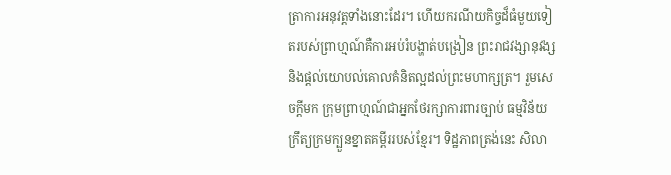ត្រាការអនុវត្តទាំងនោះដែរ។ ហើយករណីយកិច្ចដ៏ធំមួយទៀតរបស់ព្រាហ្មណ៍គឺការអប់រំបង្ហាត់បង្រៀន ព្រះរាជវង្សានុវង្ស និងផ្ដល់យោបល់គោលគំនិតល្អដល់ព្រះមហាក្សត្រ។ រួមសេចក្ដីមក ក្រុមព្រាហ្មណ៍ជាអ្នកថែរក្សាការពារច្បាប់ ធម្មវិន័យក្រឹត្យក្រមក្បួនខ្នាតគម្ពីររបស់ខ្មែរ។ ទិដ្ឋភាពត្រង់នេះ សិលា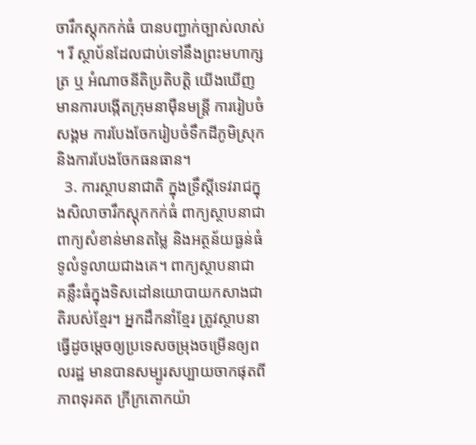ចារឹកស្តុកកក់ធំ បានបញ្ជាក់ច្បាស់លាស់។ រី ស្ថាប័នដែលជាប់ទៅនឹងព្រះមហាក្សត្រ ឬ អំណាចនីតិប្រតិបត្តិ យើងឃើញមានការបង្កើតក្រុមនាម៉ឺនមន្ត្រី ការរៀបចំសង្គម ការបែងចែករៀបចំទឹកដីភូមិស្រុក និងការបែងចែកធនធាន។
  3. ការស្ថាបនាជាតិ ក្នុងទ្រឹស្ដីទេវរាជក្នុងសិលាចារឹកស្តុកកក់ធំ ពាក្យស្ថាបនាជាពាក្យសំខាន់មានតម្លៃ និងអត្ថន័យធ្ងន់ធំទូលំទូលាយជាងគេ។ ពាក្យស្ថាបនាជា គន្លឹះធំក្នុងទិសដៅនយោបាយកសាងជាតិរបស់ខ្មែរ។ អ្នកដឹកនាំខ្មែរ ត្រូវស្ថាបនាធ្វើដូចម្ដេចឲ្យប្រទេសចម្រុងចម្រើនឲ្យពលរដ្ឋ មានបានសម្បូរសប្បាយចាកផុតពីភាពទុរគត ក្រីក្រតោកយ៉ា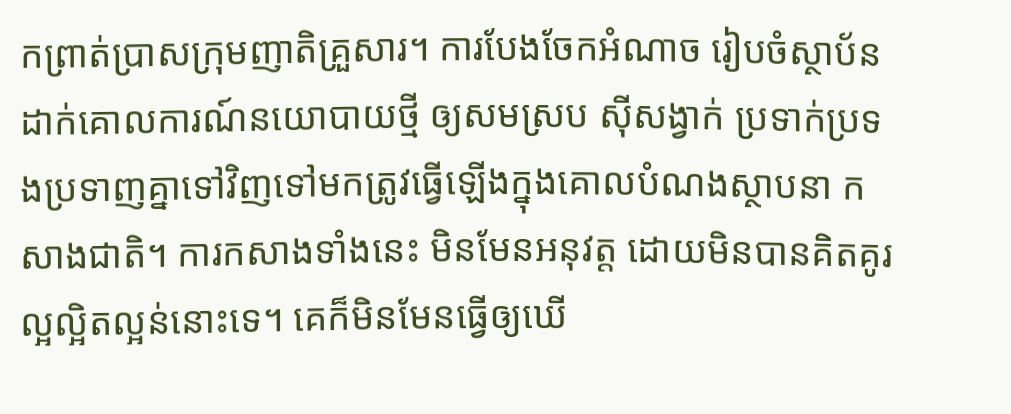កព្រាត់ប្រាសក្រុមញាតិគ្រួសារ។ ការបែងចែកអំណាច រៀបចំស្ថាប័នដាក់គោលការណ៍នយោបាយថ្មី ឲ្យសមស្រប ស៊ីសង្វាក់ ប្រទាក់ប្រទងប្រទាញគ្នាទៅវិញទៅមកត្រូវធ្វើឡើងក្នុងគោលបំណងស្ថាបនា កសាងជាតិ។ ការកសាងទាំងនេះ មិនមែនអនុវត្ត ដោយមិនបានគិតគូរល្អល្អិតល្អន់នោះទេ។ គេក៏មិនមែនធ្វើឲ្យឃើ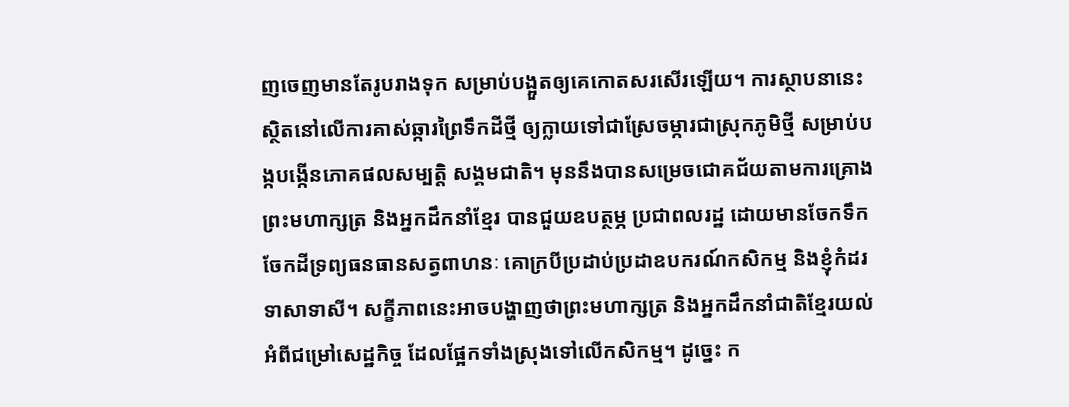ញចេញមានតែរូបរាងទុក សម្រាប់បង្អួតឲ្យគេកោតសរសើរឡើយ។ ការស្ថាបនានេះស្ថិតនៅលើការគាស់ឆ្ការព្រៃទឹកដីថ្មី ឲ្យក្លាយទៅជាស្រែចម្ការជាស្រុកភូមិថ្មី សម្រាប់បង្កបង្កើនភោគផលសម្បត្តិ សង្គមជាតិ។ មុននឹងបានសម្រេចជោគជ័យតាមការគ្រោង ព្រះមហាក្សត្រ និងអ្នកដឹកនាំខ្មែរ បានជួយឧបត្ថម្ភ ប្រជាពលរដ្ឋ ដោយមានចែកទឹកចែកដីទ្រព្យធនធានសត្វពាហនៈ គោក្របីប្រដាប់ប្រដាឧបករណ៍កសិកម្ម និងខ្ញុំកំដរទាសាទាសី។ សក្ខីភាពនេះអាចបង្ហាញថាព្រះមហាក្សត្រ និងអ្នកដឹកនាំជាតិខ្មែរយល់អំពីជម្រៅសេដ្ឋកិច្ច ដែលផ្អែកទាំងស្រុងទៅលើកសិកម្ម។ ដូច្នេះ ក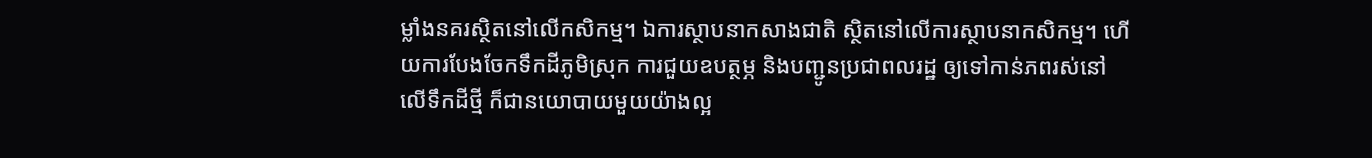ម្លាំងនគរស្ថិតនៅលើកសិកម្ម។ ឯការស្ថាបនាកសាងជាតិ ស្ថិតនៅលើការស្ថាបនាកសិកម្ម។ ហើយការបែងចែកទឹកដីភូមិស្រុក ការជួយឧបត្ថម្ភ និងបញ្ជូនប្រជាពលរដ្ឋ ឲ្យទៅកាន់ភពរស់នៅលើទឹកដីថ្មី ក៏ជានយោបាយមួយយ៉ាងល្អ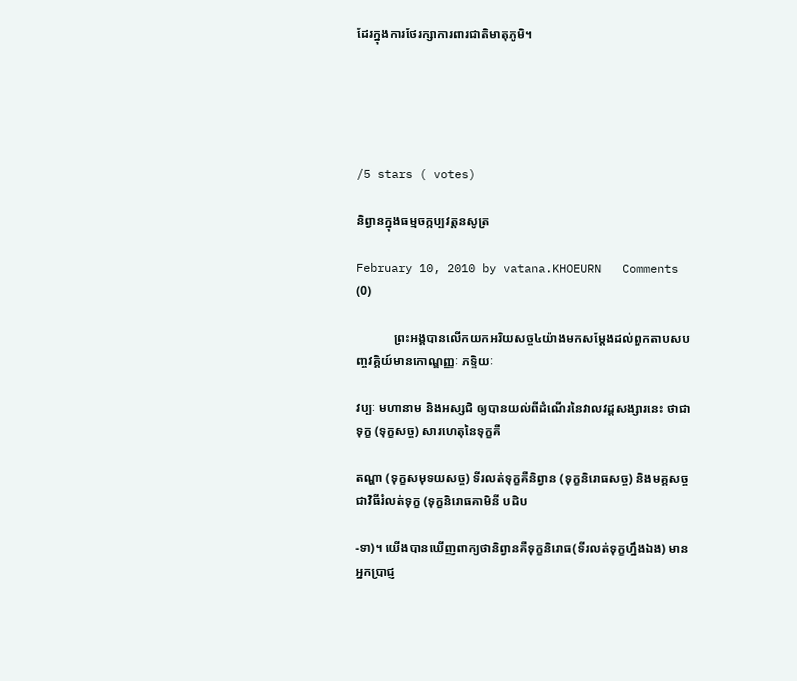ដែរក្នុងការថែរក្សាការពារជាតិមាតុភូមិ។





/5 stars ( votes)

និព្វានក្នុងធម្មចក្កប្បវត្តនសូត្រ

February 10, 2010 by vatana.KHOEURN   Comments (0)

            ព្រះអង្គបានលើកយកអរិយសច្ច៤យ៉ាងមកសម្តែងដល់ពួកតាបសបញ្ចវគ្គិយ៍មានកោណ្ឌញ្ញៈ ភទ្ទិយៈ

វប្បៈ មហានាម និងអស្សជិ ឲ្យបានយល់ពីដំណើរនៃវាលវដ្តសង្សារនេះ ថាជាទុក្ខ (ទុក្ខសច្ច) សារហេតុនៃទុក្ខគឺ

តណ្ហា (ទុក្ខសមុទយសច្ច) ទីរលត់ទុក្ខគឺនិព្វាន (ទុក្ខនិរោធសច្ច) និងមគ្គសច្ចជាវិធីរំលត់ទុក្ខ (ទុក្ខនិរោធគាមិនី បដិប

-ទា)។ យើងបានឃើញពាក្យថានិព្វានគឺទុក្ខនិរោធ(ទីរលត់ទុក្ខហ្នឹងឯង) មានអ្នកប្រាជ្ញ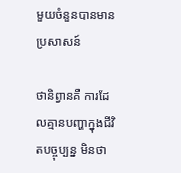មួយចំនួនបានមានប្រសាសន៍

ថានិព្វានគឺ ការដែលគ្មានបញ្ហាក្នុងជីវិតបច្ចុប្បន្ន មិនថា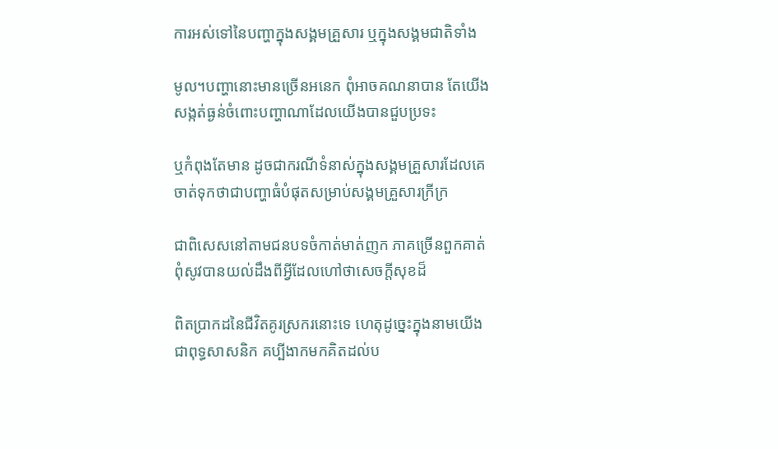ការអស់ទៅនៃបញ្ហាក្នុងសង្គមគ្រួសារ ឬក្នុងសង្គមជាតិទាំង

មូល។បញ្ហានោះមានច្រើនអនេក ពុំអាចគណនាបាន តែយើងសង្កត់ធ្ងន់ចំពោះបញ្ហាណាដែលយើងបានជួបប្រទះ

ឬកំពុងតែមាន ដូចជាករណីទំនាស់ក្នុងសង្គមគ្រួសារដែលគេចាត់ទុកថាជាបញ្ហាធំបំផុតសម្រាប់សង្គមគ្រួសារក្រីក្រ

ជាពិសេសនៅតាមជនបទចំកាត់មាត់ញក ភាគច្រើនពួកគាត់ពុំសូវបានយល់ដឹងពីអ្វីដែលហៅថាសេចក្តីសុខដ៏

ពិតប្រាកដនៃជីវិតគូរស្រករនោះទេ ហេតុដូច្នេះក្នុងនាមយើងជាពុទ្ធសាសនិក គប្បីងាកមកគិតដល់ប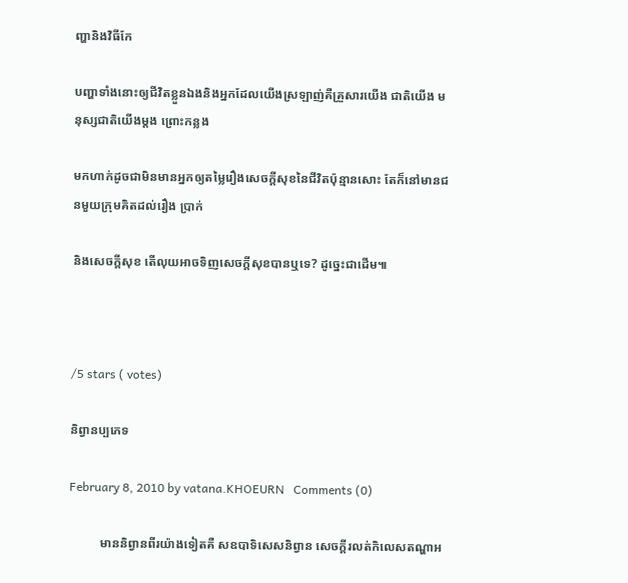ញ្ហានិងវិធីកែ

បញ្ហាទាំងនោះឲ្យជីវិតខ្លួនឯងនិងអ្នកដែលយើងស្រឡាញ់គឺគ្រួសារយើង ជាតិយើង មនុស្សជាតិយើងម្តង ព្រោះកន្លង

មកហាក់ដូចជាមិនមានអ្នកឲ្យតម្លៃរឿងសេចក្តីសុខនៃជីវិតប៉ុន្មានសោះ តែក៏នៅមានជនមួយក្រុមគិតដល់រឿង ប្រាក់

និងសេចក្តីសុខ តើលុយអាចទិញសេចក្តីសុខបានឬទេ? ដូច្នេះជាដើម៕



/5 stars ( votes)

និព្វានប្បភេទ

February 8, 2010 by vatana.KHOEURN   Comments (0)

          មាននិព្វានពីរយ៉ាងទៀតគឺ សឧបាទិសេសនិព្វាន សេចក្តីរលត់កិលេសតណ្ហាអ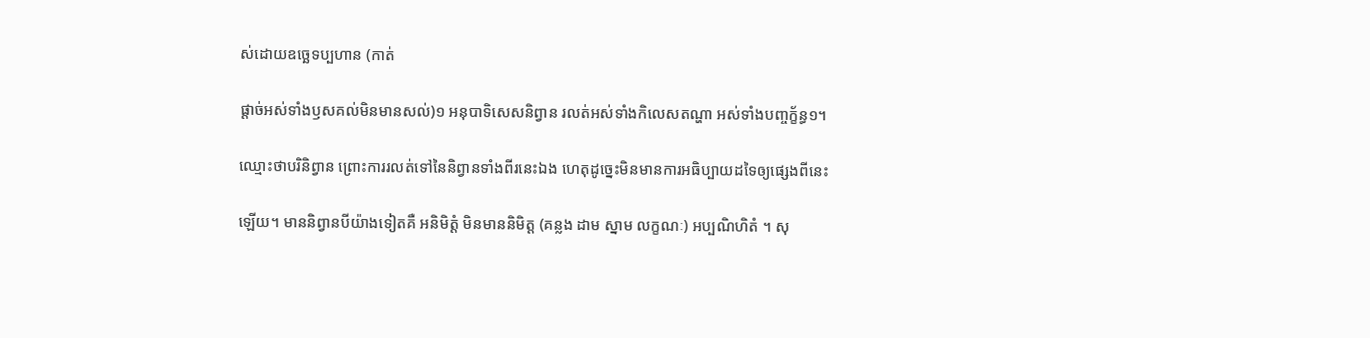ស់ដោយឧច្ឆេទប្បហាន (កាត់

ផ្ដាច់អស់ទាំងឫសគល់មិនមានសល់)១ អនុបាទិសេសនិព្វាន រលត់អស់ទាំងកិលេសតណ្ហា អស់ទាំងបញ្ចក្ខ័ន្ធ១។

ឈ្មោះថាបរិនិព្វាន ព្រោះការរលត់ទៅនៃនិព្វានទាំងពីរនេះឯង ហេតុដូច្នេះមិនមានការអធិប្បាយដទៃឲ្យផ្សេងពីនេះ

ឡើយ។ មាននិព្វានបីយ៉ាងទៀតគឺ អនិមិត្តំ មិនមាននិមិត្ត (គន្លង ដាម ស្នាម លក្ខណៈ) អប្បណិហិតំ ។ សុ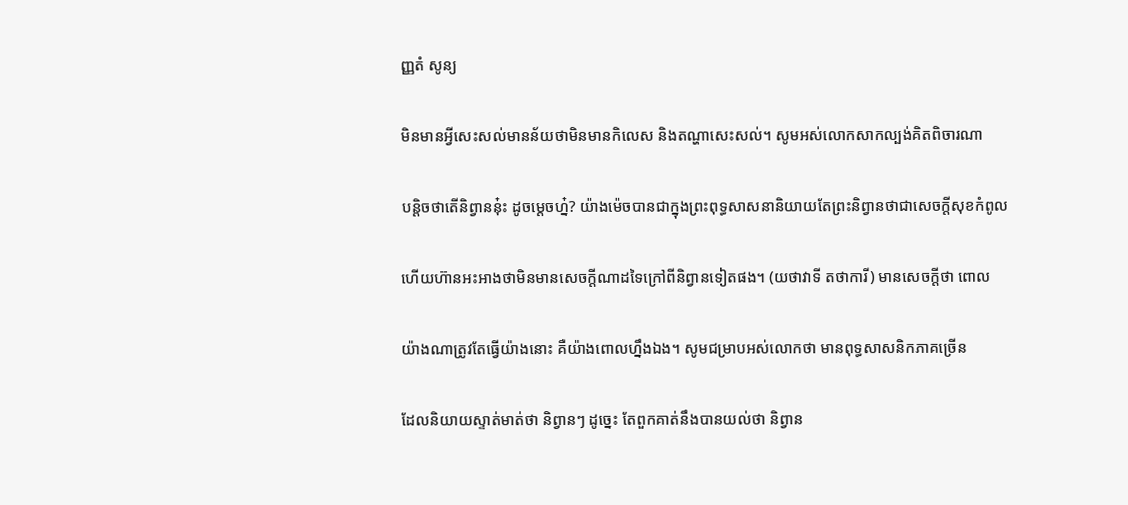ញ្ញតំ សូន្យ

មិនមានអ្វីសេះសល់មានន័យថាមិនមានកិលេស និងតណ្ហាសេះសល់។ សូមអស់លោកសាកល្បង់គិតពិចារណា

បន្តិចថាតើនិព្វាននុ៎ះ ដូចម្តេចហ្ន៎? យ៉ាងម៉េចបានជាក្នុងព្រះពុទ្ធសាសនានិយាយតែព្រះនិព្វានថាជាសេចក្តីសុខកំពូល

ហើយហ៊ានអះអាងថាមិនមានសេចក្តីណាដទៃក្រៅពីនិព្វានទៀតផង។ (យថាវាទី តថាការី) មានសេចក្តីថា ពោល

យ៉ាងណាត្រូវតែធ្វើយ៉ាងនោះ គឺយ៉ាងពោលហ្នឹងឯង។ សូមជម្រាបអស់លោកថា មានពុទ្ធសាសនិកភាគច្រើន

ដែលនិយាយស្ទាត់មាត់ថា និព្វានៗ ដូច្នេះ តែពួកគាត់នឹងបានយល់ថា និព្វាន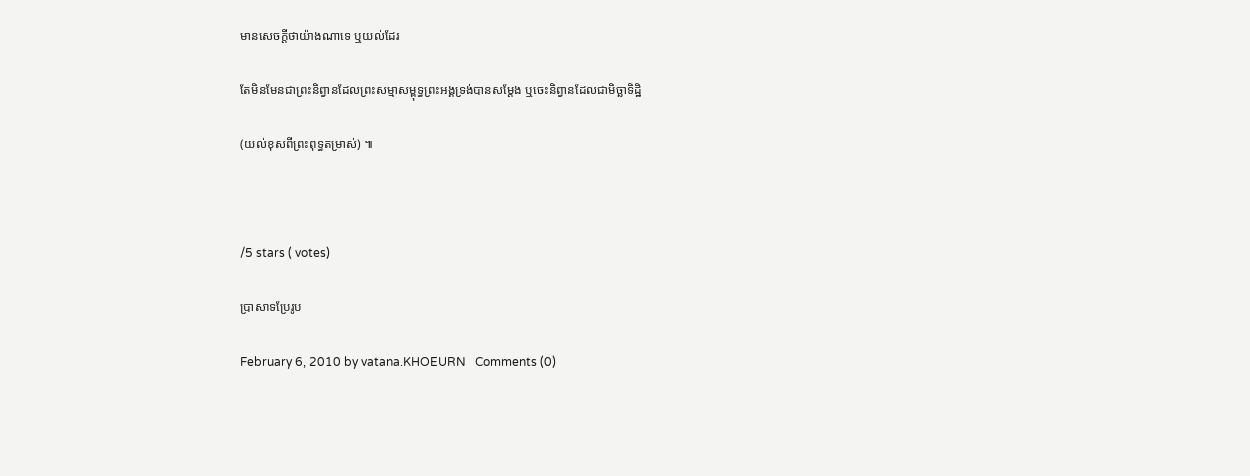មានសេចក្តីថាយ៉ាងណាទេ ឬយល់ដែរ

តែមិនមែនជាព្រះនិព្វានដែលព្រះសម្មាសម្ពុទ្ធព្រះអង្គទ្រង់បានសម្តែង ឬចេះនិព្វានដែលជាមិច្ឆាទិដ្ឋិ

(យល់ខុសពីព្រះពុទ្ធតម្រាស់) ៕



/5 stars ( votes)

ប្រាសាទប្រែរូប

February 6, 2010 by vatana.KHOEURN   Comments (0)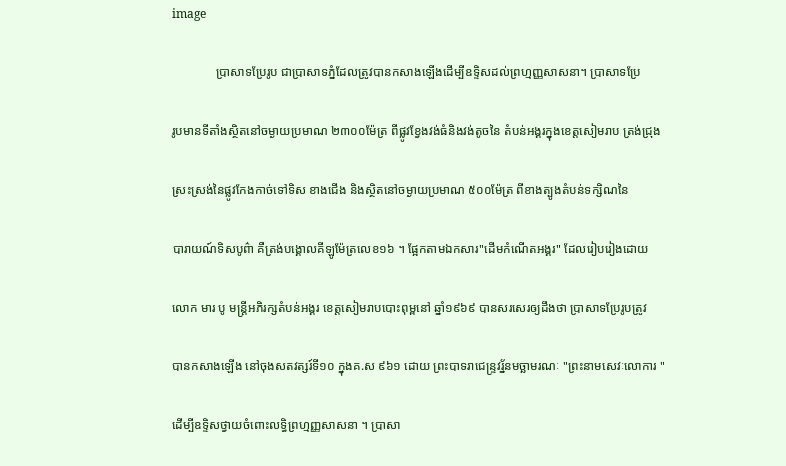image

              ប្រាសាទប្រែរូប ជាប្រាសាទភ្នំដែលត្រូវបានកសាងឡើងដើម្បីឧទ្ទិសដល់ព្រហ្មញ្ញសាសនា។ ប្រាសាទប្រែ

រូបមានទីតាំងស្ថិតនៅចម្ងាយប្រមាណ ២៣០០ម៉ែត្រ ពីផ្លូវខ្វែងវង់ធំនិងវង់តូចនៃ តំបន់អង្គរក្នុងខេត្តសៀមរាប ត្រង់ជ្រុង

ស្រះស្រង់នៃផ្លូវកែងកាច់ទៅទិស ខាងជើង និងស្ថិតនៅចម្ងាយប្រមាណ ៥០០ម៉ែត្រ ពីខាងត្បូងតំបន់ទក្សិណនៃ

បារាយណ៍ទិសបូព៌ា‌ គឺត្រង់បង្គោលគីឡូម៉ែត្រលេខ១៦ ។ ផ្អែកតាមឯកសារ"ដើមកំណើតអង្គរ" ដែលរៀបរៀងដោយ

លោក មារ បូ មន្ដ្រីអភិរក្សតំបន់អង្គរ ខេត្តសៀមរាបបោះពុម្ពនៅ ឆ្នាំ១៩៦៩ បានសរសេរឲ្យដឹងថា ប្រាសាទប្រែរូបត្រូវ

បានកសាងឡើង នៅចុងសតវត្សរ៍ទី១០ ក្នុងគ.ស ៩៦១ ដោយ ព្រះបាទរាជេន្ទ្រវរ្ន័នមច្ឆាមរណៈ "ព្រះនាមសេវៈលោការ "

ដើម្បីឧទ្ទិសថ្វាយចំពោះលទ្ធិព្រហ្មញ្ញសាសនា ។ ប្រាសា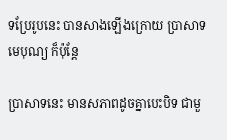ទប្រែរូបនេះ បានសាងឡើងក្រោយ ប្រាសាទមេបុណ្យ ក៏ប៉ុន្តែ

ប្រាសាទនេះ មានសភាពដូចគ្នាបេះបិទ ជាមួ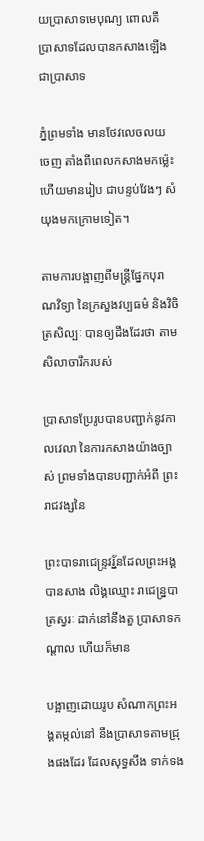យប្រាសាទមេបុណ្យ ពោលគឺ ប្រាសាទដែលបានកសាងឡើង ជាប្រាសាទ

ភ្នំព្រមទាំង មានថែវលេចលយចេញ តាំងពីពេលកសាងមកម្ល៉េះ ហើយមានរៀប ជាបន្ទប់វែងៗ សំយុងមកក្រោមទៀត។

តាមការបង្អាញពីមន្ដ្រីផ្នែកបុរាណវិទ្យា នៃក្រសួងវប្បធម៌‌ និងវិចិត្រសិល្បៈ បានឲ្យដឹងដែរថា តាមសិលាចារឹករបស់

ប្រាសាទប្រែរូបបានបញ្ជាក់នូវកាលវេលា នៃការកសាងយ៉ាងច្បាស់ ព្រមទាំងបានបញ្ជាក់អំពី ព្រះរាជវង្សនៃ

ព្រះបាទរាជេន្ទ្រវរ្ន័នដែលព្រះអង្គបានសាង លិង្គឈ្មោះ រាជេន្ន្របាត្រស្វរៈ ដាក់នៅនឹងតួ ប្រាសាទកណ្តាល ហើយក៏មាន

បង្អាញដោយរូប សំណាកព្រះអង្គតម្កល់នៅ នឹងប្រាសាទតាមជ្រុងផងដែរ ដែលសុទ្ធសឹង ទាក់ទង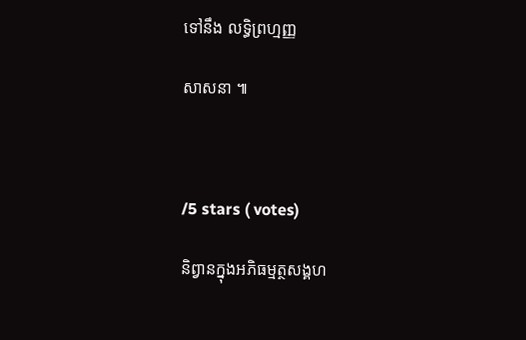ទៅនឹង លទ្ធិព្រហ្មញ្ញ

សាសនា ៕



/5 stars ( votes)

និព្វានក្នុងអភិធម្មត្ថសង្គហ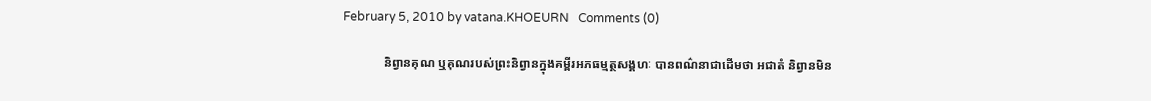February 5, 2010 by vatana.KHOEURN   Comments (0)

             និព្វានគុណ ឬគុណរបស់ព្រះនិព្វានក្នុងគម្ពីរអភធម្មត្ថសង្គហៈ បានពណ៌នាជាដើមថា អជាតំ និព្វានមិន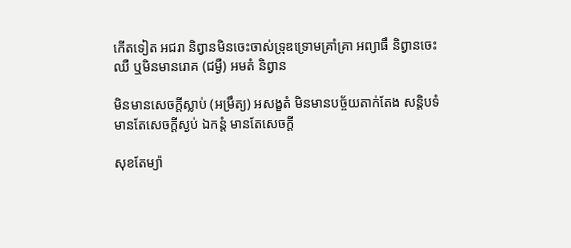កើតទៀត អជរា និព្វានមិនចេះចាស់ទ្រុឌទ្រោមគ្រាំគ្រា អព្យាធឹ និព្វានចេះឈឺ ឬមិនមានរោគ (ជម្ងឺ) អមតំ និព្វាន

មិនមានសេចក្តីស្លាប់ (អម្រឹត្យ) អសង្ខតំ មិនមានបច្ច័យតាក់តែង សន្តិបទំ មានតែសេចក្តីស្ងប់ ឯកន្តំ មានតែសេចក្តី

សុខតែម្យ៉ា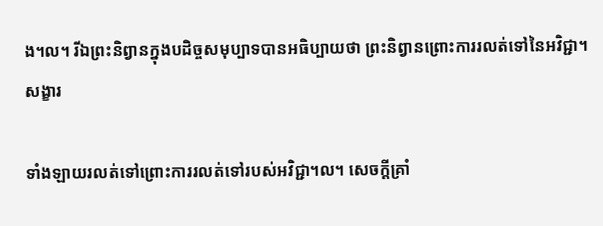ង។ល។ រីឯព្រះនិព្វានក្នុងបដិច្ចសមុប្បាទបានអធិប្បាយថា ព្រះនិព្វានព្រោះការរលត់ទៅនៃអវិជ្ជា។ សង្ខារ

ទាំងឡាយរលត់ទៅព្រោះការរលត់ទៅរបស់អវិជ្ជា។ល។ សេចក្តីគ្រាំ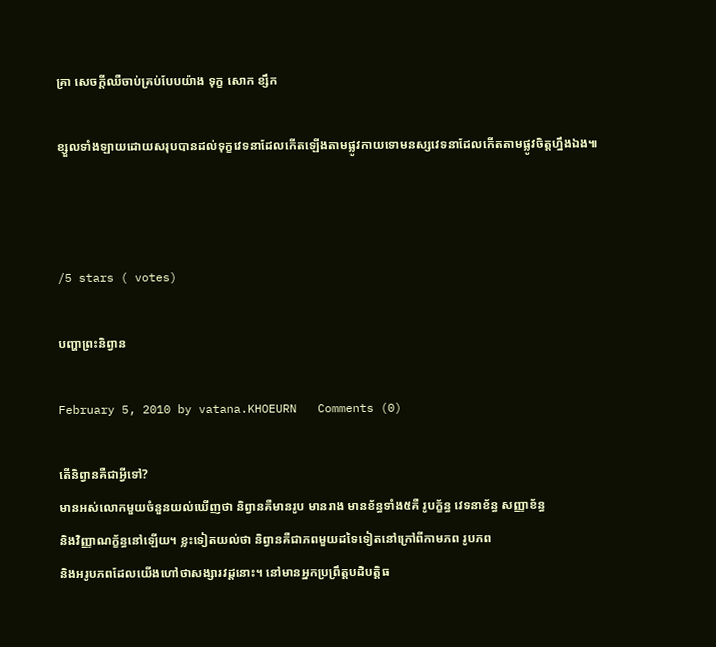គ្រា សេចក្តីឈឺចាប់គ្រប់បែបយ៉ាង ទុក្ខ សោក ខ្សឹក

ខ្សួលទាំងឡាយដោយសរុបបានដល់ទុក្ខវេទនាដែលកើតឡើងតាមផ្លូវកាយទោមនស្សវេទនាដែលកើតតាមផ្លូវចិត្តហ្នឹងឯង៕



/5 stars ( votes)

បញ្ហាព្រះនិព្វាន

February 5, 2010 by vatana.KHOEURN   Comments (0)

តើនិព្វានគឺជាអ្វីទៅ?
មានអស់លោកមួយចំនួនយល់ឃើញថា និព្វានគឺមានរូប មានរាង មានខ័ន្ធទាំង៥គឺ រូបក្ខ័ន្ធ វេទនាខ័ន្ធ សញ្ញាខ័ន្ធ
និងវិញ្ញាណក្ខ័ន្ធនៅឡើយ។ ខ្លះទៀតយល់ថា និព្វានគឺជាភពមួយដទៃទៀតនៅក្រៅពីកាមភព រូបភព
និងអរូបភពដែលយើងហៅថាសង្សារវដ្តនោះ។ នៅមានអ្នកប្រព្រឹត្តបដិបត្តិធ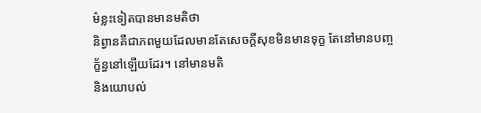ម៌ខ្លះទៀតបានមានមតិថា
និព្វានគឺជាភពមួយដែលមានតែសេចក្តីសុខមិនមានទុក្ខ តែនៅមានបញ្ចក្ខ័ន្ធនៅឡើយដែរ។ នៅមានមតិ
និងយោបល់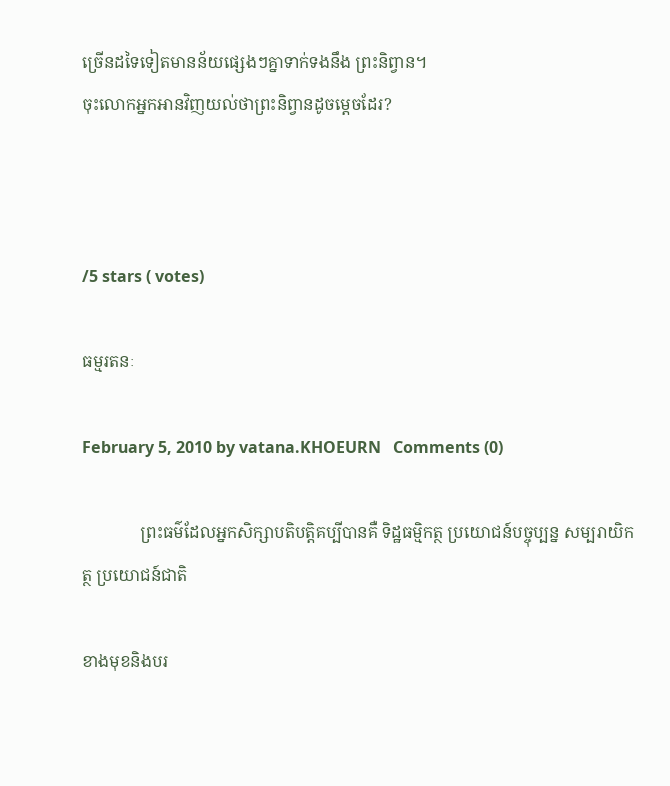ច្រើនដទៃទៀតមានន័យផ្សេងៗគ្នាទាក់ទងនឹង ព្រះនិព្វាន។
ចុះលោកអ្នកអានវិញយល់ថាព្រះនិព្វានដូចម្តេចដែរ?



/5 stars ( votes)

ធម្មរតនៈ

February 5, 2010 by vatana.KHOEURN   Comments (0)

              ព្រះធម៌ដែលអ្នកសិក្សាបតិបត្តិគប្បីបានគឺ ទិដ្ឋធម្មិកត្ថ ប្រយោជន៍បច្ចុប្បន្ន សម្បរាយិកត្ថ ប្រយោជន៍ជាតិ

ខាងមុខនិងបរ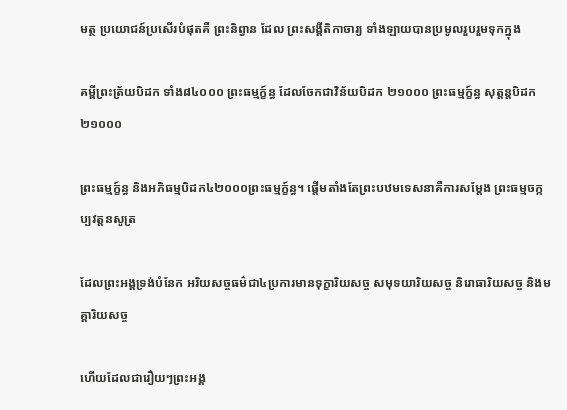មត្ថ ប្រយោជន៍ប្រសើរបំផុតគឺ ព្រះនិព្វាន ដែល ព្រះសង្គីតិកាចារ្យ ទាំងឡាយបានប្រមូលរួបរួមទុកក្នុង

គម្ពីព្រះត្រ័យបិដក ទាំង៨៤០០០ ព្រះធម្មក្ខ៍ន្ធ ដែលចែកជាវិន័យបិដក ២១០០០ ព្រះធម្មក្ខ៍ន្ធ សុត្តន្តបិដក២១០០០

ព្រះធម្មក្ខ៍ន្ធ និងអភិធម្មបិដក៤២០០០ព្រះធម្មក្ខ៍ន្ធ។ ផ្តើមតាំងតែព្រះបឋមទេសនាគឺការសម្តែង ព្រះធម្មចក្កប្បវត្តនសូត្រ

ដែលព្រះអង្គទ្រង់បំនែក អរិយសច្ចធម៌ជា៤ប្រការមានទុក្ខារិយសច្ច សមុទយារិយសច្ច និរោធារិយសច្ច និងមគ្គារិយសច្ច

ហើយដែលជារឿយៗព្រះអង្គ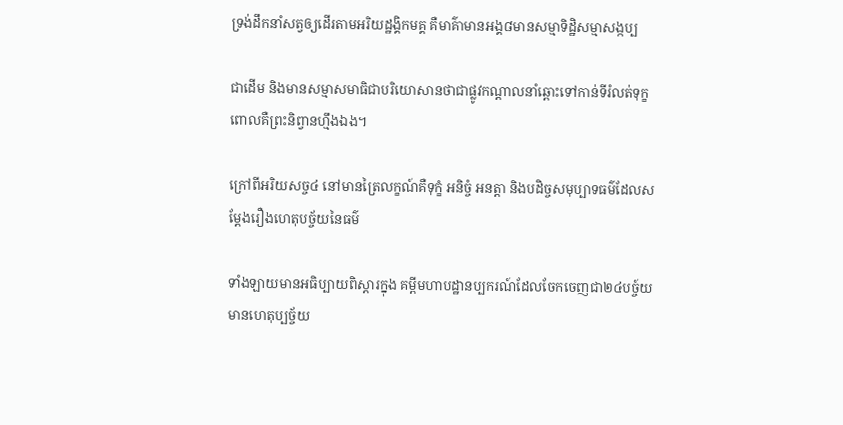ទ្រង់ដឹកនាំសត្វឲ្យដើរតាមអរិយដ្ឋង្គិកមគ្គ គឺមាគ៌ាមានអង្គ៨មានសម្មាទិដ្ឋិសម្មាសង្កប្ប

ជាដើម និងមានសម្មាសមាធិជាបរិយោសានថាជាផ្លូវកណ្តាលនាំឆ្ពោះទៅកាន់ទីរំលត់ទុក្ខពោលគឺព្រះនិព្វានហ្មឹងឯង។

ក្រៅពីអរិយសច្ច៤ នៅមានត្រៃលក្ខណ៍គឺទុក្ខំ អនិច្ចំ អនត្តា និងបដិច្ចសមុប្បាទធម៌ដែលសម្តែងរឿងហេតុបច្ច័យនៃធម៌

ទាំងឡាយមានអធិប្បាយពិស្តារក្នុង គម្ពីមហាបដ្ឋានប្បករណ៍ដែលចែកចេញជា២៤បច្ច៍យមានហេតុប្បច្ច័យ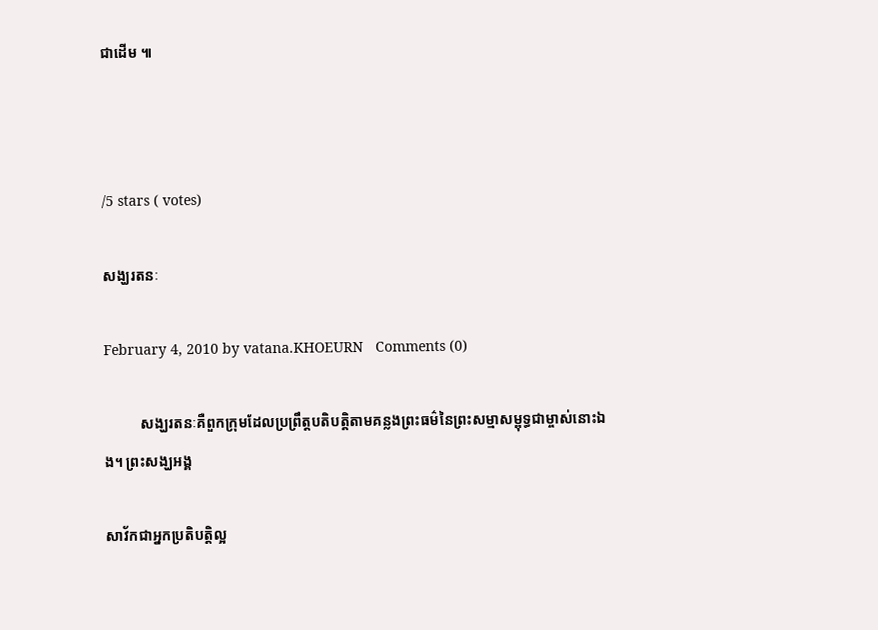ជាដើម ៕



/5 stars ( votes)

សង្ឃរតនៈ

February 4, 2010 by vatana.KHOEURN   Comments (0)

          សង្ឃរតនៈគឺពួកក្រុមដែលប្រព្រឹត្តបតិបត្តិតាមគន្លងព្រះធម៌នៃព្រះសម្មាសម្ពុទ្ធជាម្ចាស់នោះឯង។ ព្រះសង្ឃអង្គ

សាវ័កជាអ្នកប្រតិបត្តិល្អ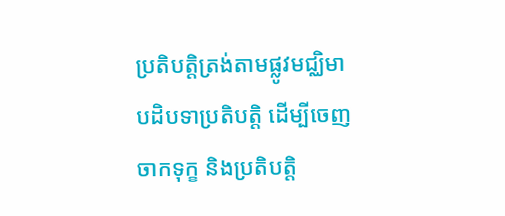ប្រតិបត្តិត្រង់តាមផ្លូវមជ្ឈិមាបដិបទាប្រតិបត្តិ ដើម្បីចេញចាកទុក្ខ និងប្រតិបត្តិ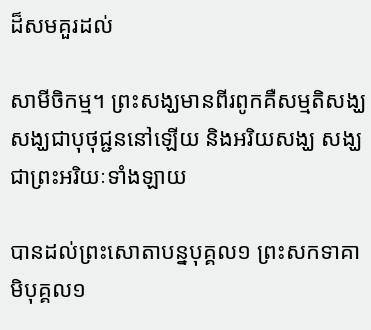ដ៏សមគួរដល់

សាមីចិកម្ម។ ព្រះសង្ឃមានពីរពូកគឺសម្មតិសង្ឃ សង្ឃជាបុថុជ្ជននៅឡើយ និងអរិយសង្ឃ សង្ឃជាព្រះអរិយៈទាំងឡាយ

បានដល់ព្រះសោតាបន្នបុគ្គល១ ព្រះសកទាគាមិបុគ្គល១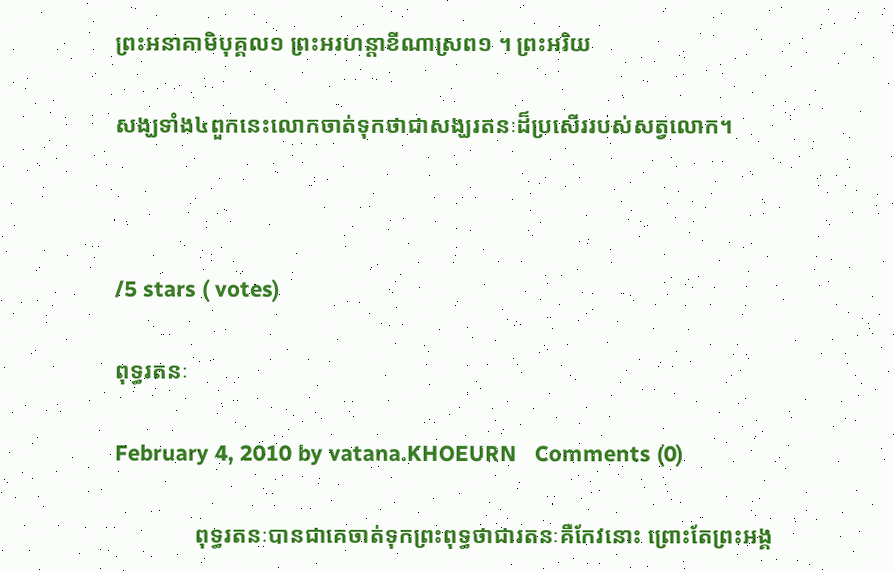ព្រះអនាគាមិបុគ្គល១ ព្រះអរហន្តាខីណាស្រព១ ។ ព្រះអរិយ

សង្ឃទាំង៤ពួកនេះលោកចាត់ទុកថាជាសង្ឃរតនៈដ៏ប្រសើររបស់សត្វលោក។



/5 stars ( votes)

ពុទ្ធរតនៈ

February 4, 2010 by vatana.KHOEURN   Comments (0)

              ពុទ្ធរតនៈបានជាគេចាត់ទុកព្រះពុទ្ធថាជារតនៈគឺកែវនោះ ព្រោះតែព្រះអង្គ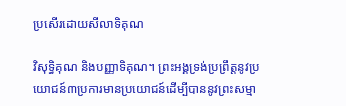ប្រសើរដោយសីលាទិគុណ

វិសុទ្ធិគុណ និងបញ្ញាទិគុណ។ ព្រះអង្គទ្រង់ប្រព្រឹត្តនូវប្រយោជន៍៣ប្រការមានប្រយោជន៍ដើម្បីបាននូវព្រះសម្មា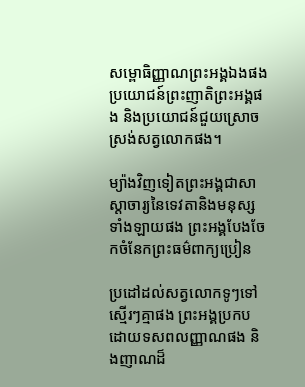សម្ពោធិញ្ញាណព្រះអង្គឯងផង ប្រយោជន៍ព្រះញាតិព្រះអង្គផង និងប្រយោជន៍ជួយស្រោចស្រង់សត្វលោកផង។

ម្យ៉ាងវិញទៀតព្រះអង្គជាសាស្តាចារ្យនៃទេវតានិងមនុស្សទាំងឡាយផង ព្រះអង្គបែងចែកចំនែកព្រះធម៌ពាក្យប្រៀន

ប្រដៅដល់សត្វលោកទូៗទៅស្មើរៗគ្មាផង ព្រះអង្គប្រកបដោយទសពលញ្ញាណផង និងញាណដ៏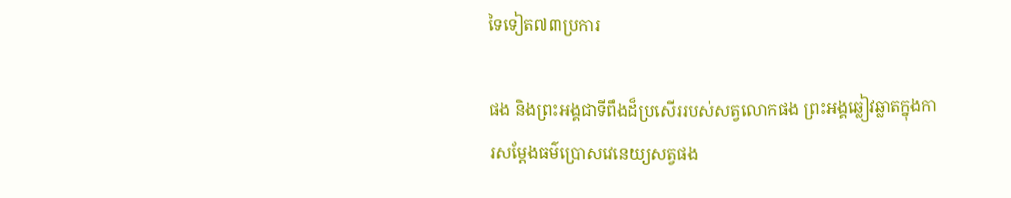ទៃទៀត៧៣ប្រការ

ផង និងព្រះអង្គជាទីពឹងដ៏ប្រសើររបស់សត្វលោកផង ព្រះអង្គឆ្លៀវឆ្លាតក្នុងការសម្តែងធម៌ប្រោសវេនេយ្យសត្វផង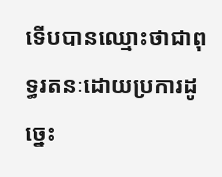ទើបបានឈ្មោះថាជាពុទ្ធរតនៈដោយប្រការដូច្នេះ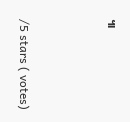៕



/5 stars ( votes)